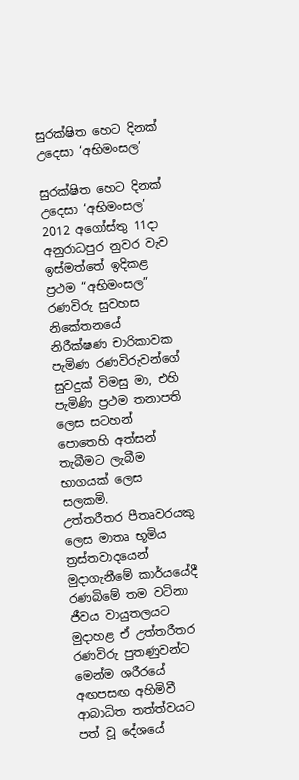සුරක්ෂිත හෙට දිනක් උදෙසා ‘අභිමංසල’

සුරක්ෂිත හෙට දිනක් උදෙසා ‘අභිමංසල’
2012 අගෝස්තු 11දා
අනුරාධපුර නුවර වැව ඉස්‌මත්තේ ඉදිකළ ප්‍රථම “අභිමංසල” රණවිරු සුවහස නිකේතනයේ නිරීක්ෂණ චාරිකාවක පැමිණ රණවිරුවන්ගේ සුවදුක් විමසු මා, එහි පැමිණි ප්‍රථම තනාපති ලෙස සටහන් පොතෙහි අත්සන් තැබීමට ලැබීම භාගයක් ලෙස සලකමි.
උත්තරීතර පීතෘවරයකු ලෙස මාතෘ භූමිය ත්‍රස්‌තවාදයෙන් මුදාගැනීමේ කාර්යයේදී රණබිමේ තම වටිනා ජීවය වායුතලයට මුදාහළ ඒ උත්තරීතර රණවිරු පුතණුවන්ට මෙන්ම ශරීරයේ අඟපසඟ අහිමිවී ආබාධිත තත්ත්වයට පත් වූ දේශයේ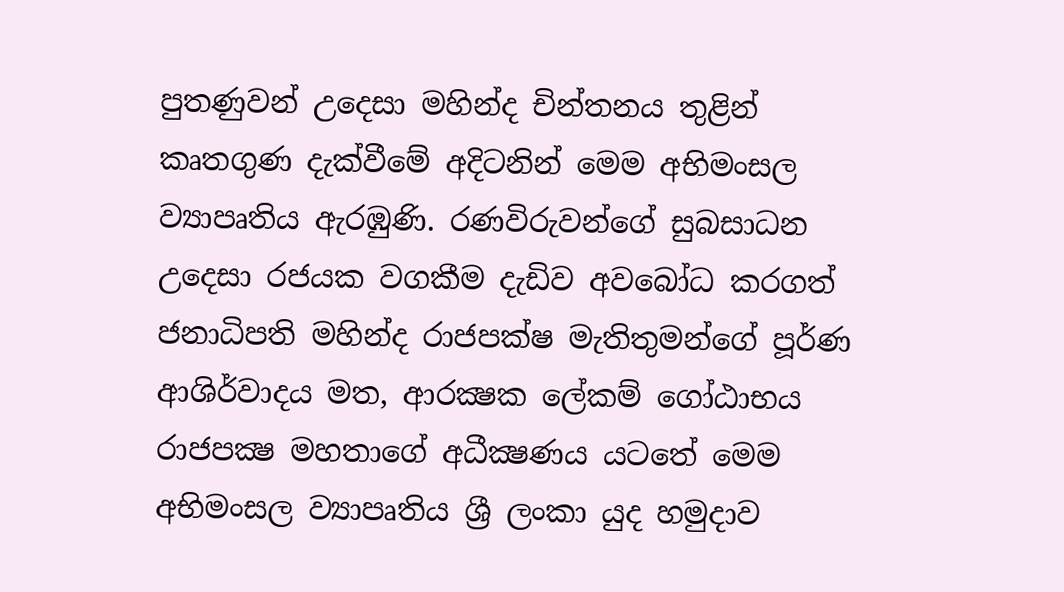පුතණුවන් උදෙසා මහින්ද චින්තනය තුළින් කෘතගුණ දැක්‌වීමේ අදිටනින් මෙම අභිමංසල ව්‍යාපෘතිය ඇරඹුණි. රණවිරුවන්ගේ සුබසාධන උදෙසා රජයක වගකීම දැඩිව අවබෝධ කරගත් ජනාධිපති මහින්ද රාජපක්ෂ මැතිතුමන්ගේ පූර්ණ ආශිර්වාදය මත, ආරක්‍ෂක ලේකම් ගෝඨාභය රාජපක්‍ෂ මහතාගේ අධීක්‍ෂණය යටතේ මෙම අභිමංසල ව්‍යාපෘතිය ශ්‍රී ලංකා යුද හමුදාව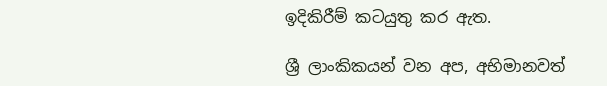ඉදිකිරීම් කටයුතු කර ඇත.

ශ්‍රී ලාංකිකයන් වන අප, අභිමානවත්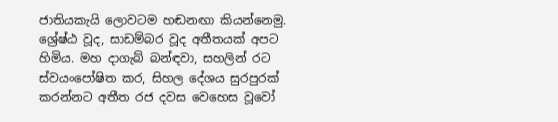ජාතියකැයි ලොවටම හඬනඟා කියන්නෙමු. ශ්‍රේෂ්ඨ වූද, සාඩම්බර වූද අතීතයක් අපට හිමිය. මහ දාගැබ් බන්ඳවා, සහලින් රට ස්වයංපෝෂිත කර, සිහල දේශය සුරපුරක් කරන්නට අතීත රජ දවස වෙහෙස වූවෝ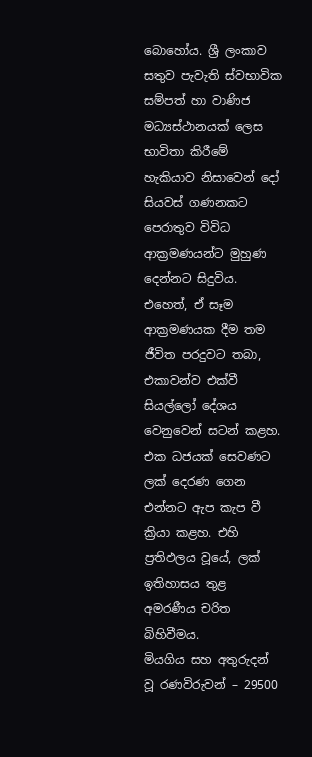බොහෝය. ශ්‍රී ලංකාව සතුව පැවැති ස්වභාවික සම්පත් හා වාණිජ මධ්‍යස්ථානයක් ලෙස භාවිතා කිරීමේ හැකියාව නිසාවෙන් දෝ සියවස් ගණනකට පෙරාතුව විවිධ ආක්‍රමණයන්ට මුහුණ දෙන්නට සිදුවිය. එහෙත්, ඒ සෑම ආක්‍රමණයක දීම තම ජීවිත පරදුවට තබා, එකාවන්ව එක්වී සියල්ලෝ දේශය වෙනුවෙන් සටන් කළහ. එක ධජයක් සෙවණට ලක් දෙරණ ගෙන එන්නට ඇප කැප වී ක්‍රියා කළහ. එහි ප්‍රතිඵලය වූයේ, ලක් ඉතිහාසය තුළ අමරණීය චරිත බිහිවීමය.
මියගිය සහ අතුරුදන් වූ රණවිරුවන් – 29500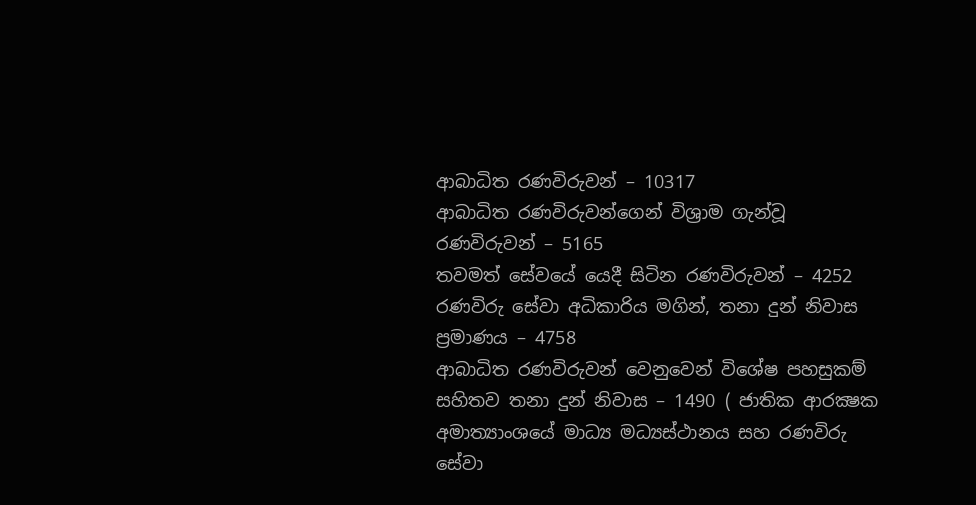ආබාධිත රණවිරුවන් – 10317
ආබාධිත රණවිරුවන්ගෙන් විශ්‍රාම ගැන්වූ රණවිරුවන් – 5165
තවමත් සේවයේ යෙදී සිටින රණවිරුවන් – 4252
රණවිරු සේවා අධිකාරිය මගින්, තනා දුන් නිවාස ප්‍රමාණය – 4758
ආබාධිත රණවිරුවන් වෙනුවෙන් විශේෂ පහසුකම් සහිතව තනා දුන් නිවාස – 1490 ( ජාතික ආරක්‍ෂක අමාත්‍යාංශයේ මාධ්‍ය මධ්‍යස්ථානය සහ රණවිරු සේවා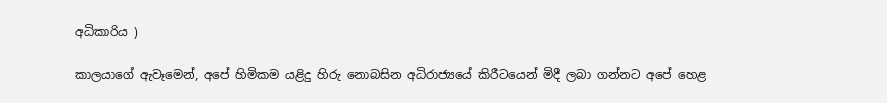අධිකාරිය )

කාලයාගේ ඇවෑමෙන්, අපේ හිමිකම යළිදු හිරු නොබසින අධිරාජ්‍යයේ කිරීටයෙන් මිදී ලබා ගන්නට අපේ හෙළ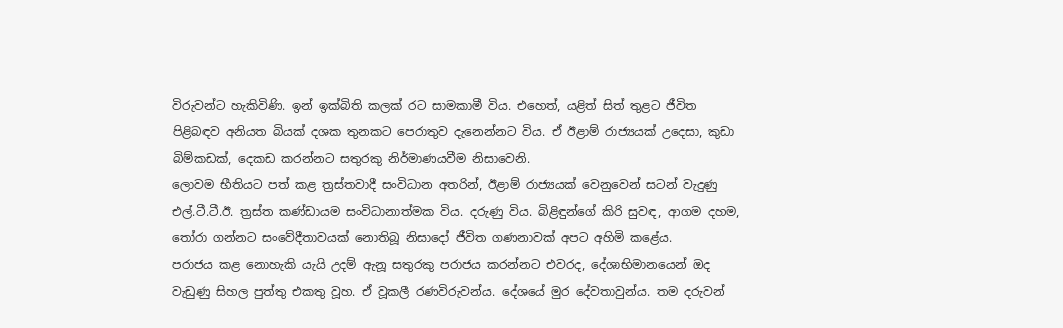විරුවන්ට හැකිවිණි. ඉන් ඉක්බිති කලක් රට සාමකාමී විය. එහෙත්, යළිත් සිත් තුළට ජීවිත පිළිබඳව අනියත බියක් දශක තුනකට පෙරාතුව දැනෙන්නට විය. ඒ ඊළාම් රාජ්‍යයක් උදෙසා, කුඩා බිම්කඩක්, දෙකඩ කරන්නට සතුරකු නිර්මාණයවීම නිසාවෙනි.
ලොවම භීතියට පත් කළ ත්‍රස්තවාදී සංවිධාන අතරින්, ඊළාම් රාජ්‍යයක් වෙනුවෙන් සටන් වැදුණු එල්.ටී.ටී.ඊ. ත්‍රස්ත කණ්ඩායම සංවිධානාත්මක විය. දරුණු විය. බිළිඳුන්ගේ කිරි සුවඳ, ආගම දහම, තෝරා ගන්නට සංවේදීතාවයක් නොතිබූ නිසාදෝ ජීවිත ගණනාවක් අපට අහිමි කළේය.
පරාජය කළ නොහැකි යැයි උදම් ඇනූ සතුරකු පරාජය කරන්නට එවරද, දේශාභිමානයෙන් ඔද වැඩුණු සිහල පුත්තු එකතු වූහ. ඒ වූකලී රණවිරුවන්ය. දේශයේ මුර දේවතාවුන්ය. තම දරුවන්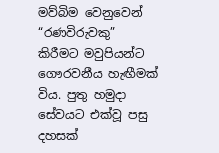මව්බිම වෙනුවෙන් “රණවිරුවකු” කිරීමට මවුපියන්ට ගෞරවනීය හැඟීමක් විය. පුතු හමුදා සේවයට එක්වූ පසු දහසක්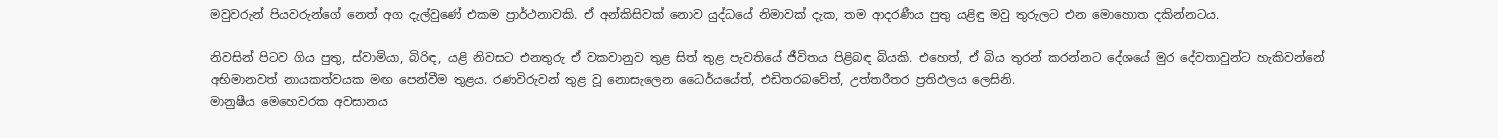මවුවරුන් පියවරුන්ගේ නෙත් අග දැල්වුණේ එකම ප්‍රාර්ථනාවකි. ඒ අන්කිසිවක් නොව යුද්ධයේ නිමාවක් දැක, තම ආදරණීය පුතු යළිඳු මවු තුරුලට එන මොහොත දකින්නටය.

නිවසින් පිටව ගිය පුතු, ස්වාමියා, බිරිඳ, යළි නිවසට එනතුරු ඒ වකවානුව තුළ සිත් තුළ පැවතියේ ජීවිතය පිළිබඳ බියකි. එහෙත්, ඒ බිය තුරන් කරන්නට දේශයේ මුර දේවතාවුන්ට හැකිවන්නේ අභිමානවත් නායකත්වයක මඟ පෙන්වීම තුළය. රණවිරුවන් තුළ වූ නොසැලෙන ධෛර්යයේත්, එඩිතරබවේත්, උත්තරීතර ප්‍රතිඵලය ලෙසිනි.
මානුෂීය මෙහෙවරක අවසානය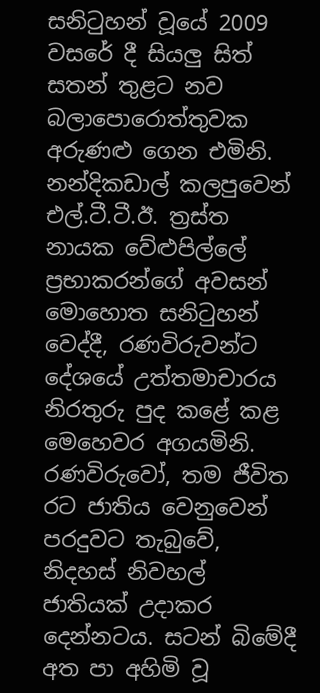සනිටුහන් වූයේ 2009 වසරේ දී සියලු සිත් සතන් තුළට නව බලාපොරොත්තුවක අරුණළු ගෙන එමිනි. නන්දිකඩාල් කලපුවෙන් එල්.ටී.ටී.ඊ. ත්‍රස්ත නායක වේළුපිල්ලේ ප්‍රභාකරන්ගේ අවසන් මොහොත සනිටුහන් වෙද්දී, රණවිරුවන්ට දේශයේ උත්තමාචාරය නිරතුරු පුද කළේ කළ මෙහෙවර අගයමිනි.
රණවිරුවෝ, තම ජීවිත රට ජාතිය වෙනුවෙන් පරදුවට තැබුවේ, නිදහස් නිවහල් ජාතියක් උදාකර දෙන්නටය. සටන් බිමේදී අත පා අහිමි වූ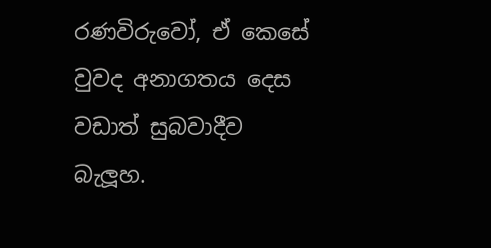රණවිරුවෝ, ඒ කෙසේ වුවද අනාගතය දෙස වඩාත් සුබවාදීව බැලූහ.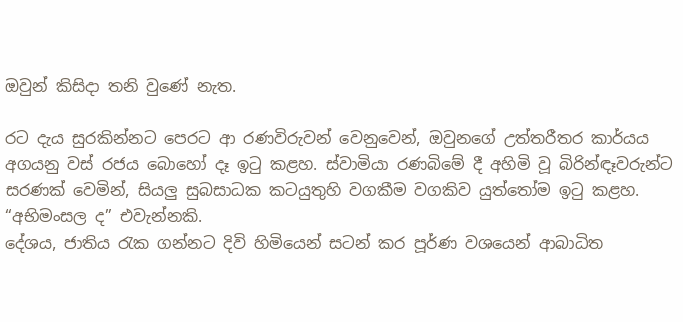ඔවුන් කිසිදා තනි වුණේ නැත.

රට දැය සුරකින්නට පෙරට ආ රණවිරුවන් වෙනුවෙන්, ඔවුනගේ උත්තරීතර කාර්යය අගයනු වස් රජය බොහෝ දෑ ඉටු කළහ. ස්වාමියා රණබිමේ දී අහිමි වූ බිරින්ඳෑවරුන්ට සරණක් වෙමින්, සියලු සුබසාධක කටයුතුහි වගකීම වගකිව යුත්තෝම ඉටු කළහ. “අභිමංසල ද” එවැන්නකි.
දේශය, ජාතිය රැක ගන්නට දිවි හිමියෙන් සටන් කර පූර්ණ වශයෙන් ආබාධිත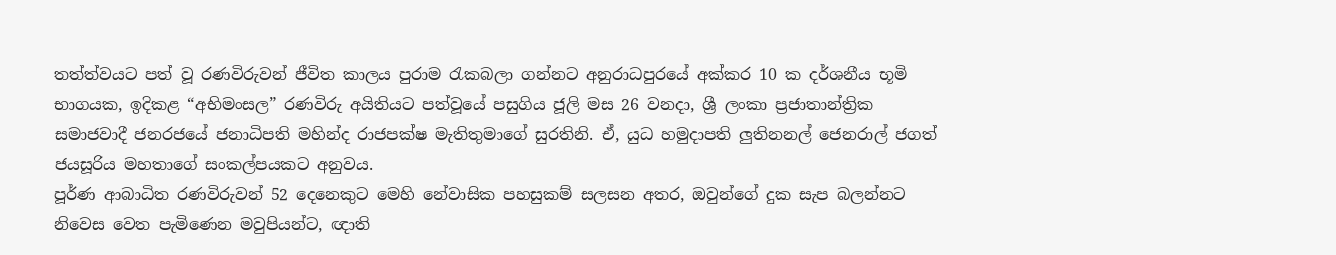තත්ත්වයට පත් වූ රණවිරුවන් ජීවිත කාලය පුරාම රැකබලා ගන්නට අනුරාධපුරයේ අක්කර 10 ක දර්ශනීය භූමි භාගයක, ඉදිකළ “අභිමංසල” රණවිරු අයිතියට පත්වූයේ පසුගිය ජූලි මස 26 වනදා, ශ්‍රී ලංකා ප්‍රජාතාන්ත්‍රික සමාජවාදී ජනරජයේ ජනාධිපති මහින්ද රාජපක්ෂ මැතිතුමාගේ සුරතිනි. ඒ, යුධ හමුදාපති ලුතිනනල් ජෙනරාල් ජගත් ජයසූරිය මහතාගේ සංකල්පයකට අනුවය.
පූර්ණ ආබාධිත රණවිරුවන් 52 දෙනෙකුට මෙහි නේවාසික පහසුකම් සලසන අතර, ඔවුන්ගේ දුක සැප බලන්නට නිවෙස වෙත පැමිණෙන මවුපියන්ට, ඥාති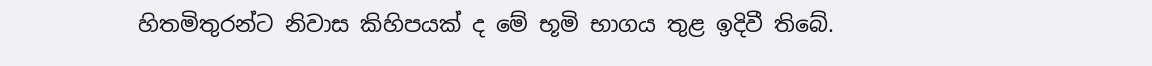හිතමිතුරන්ට නිවාස කිහිපයක් ද මේ භූමි භාගය තුළ ඉදිවී තිබේ.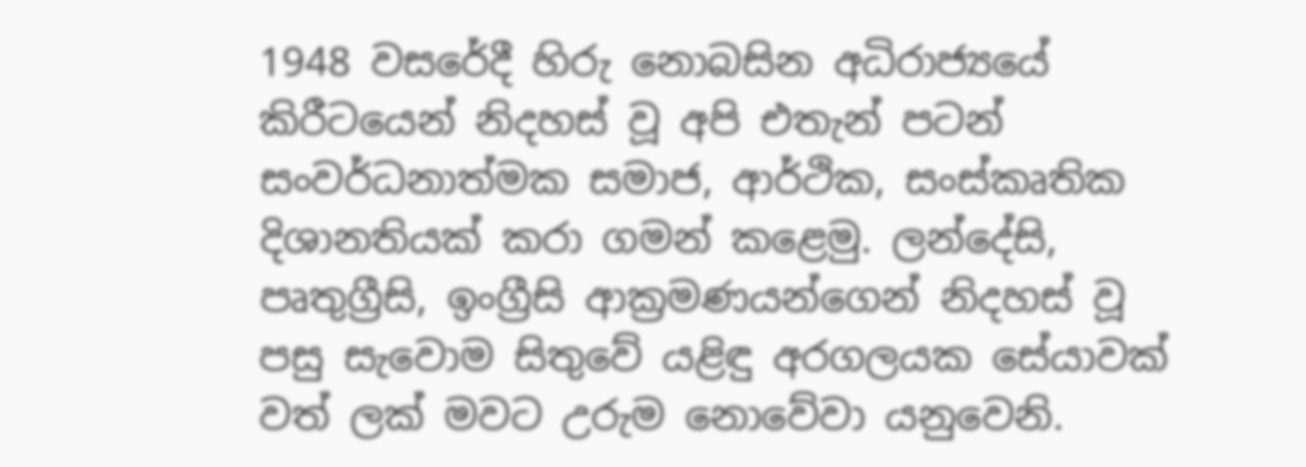1948 වසරේදී හිරු නොබසින අධිරාජ්‍යයේ කිරීටයෙන් නිදහස් වූ අපි එතැන් පටන් සංවර්ධනාත්මක සමාජ, ආර්ථික, සංස්කෘතික දිශානතියක් කරා ගමන් කළෙමු. ලන්දේසි, පෘතුග්‍රීසි, ඉංග්‍රීසි ආක්‍රමණයන්ගෙන් නිදහස් වූ පසු සැවොම සිතුවේ යළිඳු අරගලයක සේයාවක් වත් ලක් මවට උරුම නොවේවා යනුවෙනි.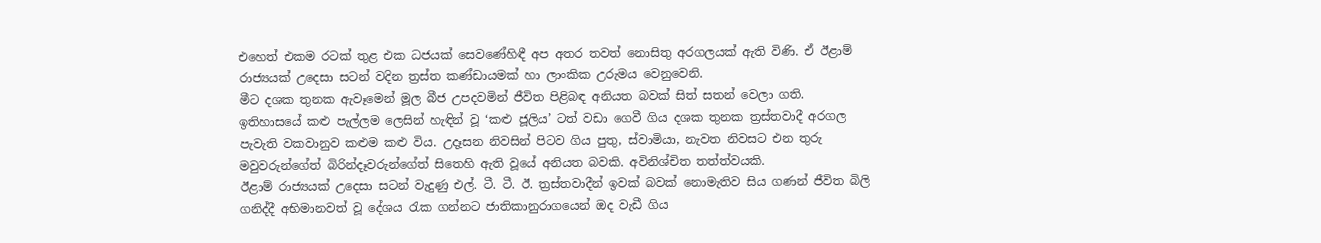එහෙත් එකම රටක් තුළ එක ධජයක් සෙවණේහිඳී අප අතර තවත් නොසිතු අරගලයක් ඇති විණි. ඒ ඊළාම් රාජ්‍යයක් උදෙසා සටන් වදින ත්‍රස්ත කණ්ඩායමක් හා ලාංකික උරුමය වෙනුවෙනි.
මීට දශක තුනක ඇවෑමෙන් මූල බීජ උපදවමින් ජීවිත පිළිබඳ අනියත බවක් සිත් සතන් වෙලා ගති. ඉතිහාසයේ කළු පැල්ලම ලෙසින් හැඳින් වූ ‘කළු ජූලිය’ ටත් වඩා ගෙවී ගිය දශක තුනක ත්‍රස්තවාදී අරගල පැවැති වකවානුව කළුම කළු විය. උදෑසන නිවසින් පිටව ගිය පුතු, ස්වාමියා, නැවත නිවසට එන තුරු මවුවරුන්ගේත් බිරින්දෑවරුන්ගේත් සිතෙහි ඇති වූයේ අනියත බවකි. අවිනිශ්චිත තත්ත්වයකි.
ඊළාම් රාජ්‍යයක් උදෙසා සටන් වැදුණු එල්. ටී. ටී. ඊ. ත්‍රස්තවාදීන් ඉවක් බවක් නොමැතිව සිය ගණන් ජීවිත බිලි ගනිද්දී අභිමානවත් වූ දේශය රැක ගන්නට ජාතිකානුරාගයෙන් ඔද වැඩී ගිය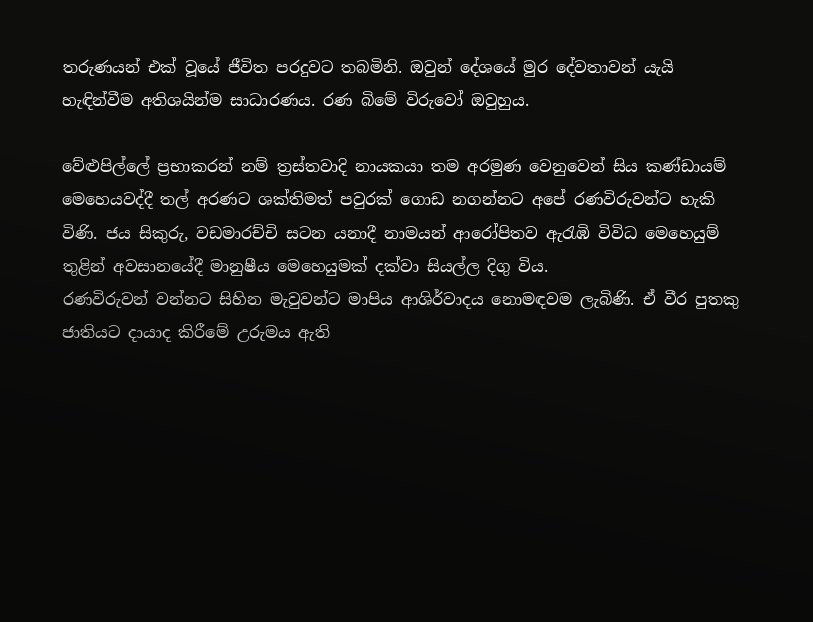තරුණයන් එක් වූයේ ජීවිත පරදුවට තබමිනි. ඔවුන් දේශයේ මුර දේවතාවන් යැයි හැඳින්වීම අතිශයින්ම සාධාරණය. රණ බිමේ විරුවෝ ඔවුහුය.

වේළුපිල්ලේ ප්‍රභාකරන් නම් ත්‍රස්තවාදි නායකයා තම අරමුණ වෙනුවෙන් සිය කණ්ඩායම් මෙහෙයවද්දී තල් අරණට ශක්තිමත් පවුරක් ගොඩ නගන්නට අපේ රණවිරුවන්ට හැකි විණි. ජය සිකුරු, වඩමාරච්චි සටන යනාදී නාමයන් ආරෝපිතව ඇරැඹි විවිධ මෙහෙයුම් තුළින් අවසානයේදී මානුෂීය මෙහෙයුමක් දක්වා සියල්ල දිගු විය.
රණවිරුවන් වන්නට සිහින මැවුවන්ට මාපිය ආශිර්වාදය නොමඳවම ලැබිණි. ඒ වීර පුතකු ජාතියට දායාද කිරීමේ උරුමය ඇති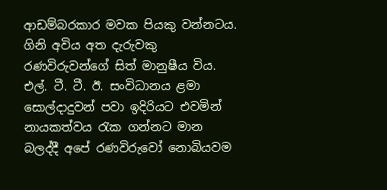ආඩම්බරකාර මවක පියකු වන්නටය. ගිනි අවිය අත දැරුවකු රණවිරුවන්ගේ සිත් මානුෂීය විය. එල්. ටී. ටී. ඊ. සංවිධානය ළමා සොල්දාදුවන් පවා ඉදිරියට එවමින් නායකත්වය රැක ගන්නට මාන බලද්දී අපේ රණවිරුවෝ නොබියවම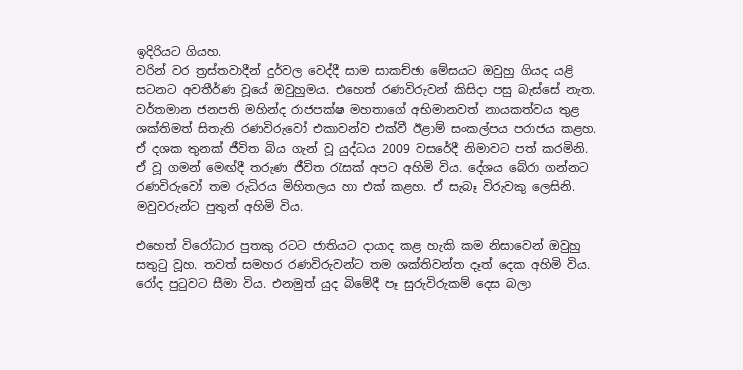ඉදිරියට ගියහ.
වරින් වර ත්‍රස්තවාදීන් දුර්වල වෙද්දී සාම සාකච්ඡා මේසයට ඔවුහු ගියද යළි සටනට අවතීර්ණ වූයේ ඔවුහුමය. එහෙත් රණවිරුවන් කිසිදා පසු බැස්සේ නැත. වර්තමාන ජනපති මහින්ද රාජපක්ෂ මහතාගේ අභිමානවත් නායකත්වය තුළ ශක්තිමත් සිතැති රණවිරුවෝ එකාවන්ව එක්වී ඊළාම් සංකල්පය පරාජය කළහ. ඒ දශක තුනක් ජීවිත බිය ගැන් වූ යුද්ධය 2009 වසරේදී නිමාවට පත් කරමිනි.
ඒ වූ ගමන් මෙඟ්දී තරුණ ජීවිත රැසක් අපට අහිමි විය. දේශය බේරා ගන්නට රණවිරුවෝ තම රුධිරය මිහිතලය හා එක් කළහ. ඒ සැබෑ විරුවකු ලෙසිනි. මවුවරුන්ට පුතුන් අහිමි විය.

එහෙත් විරෝධාර පුතකු රටට ජාතියට දායාද කළ හැකි කම නිසාවෙන් ඔවුහු සතුටු වූහ. තවත් සමහර රණවිරුවන්ට තම ශක්තිවන්ත දෑත් දෙක අහිමි විය. රෝද පුටුවට සීමා විය. එනමුත් යුද බිමේදී පෑ සුරුවිරුකම් දෙස බලා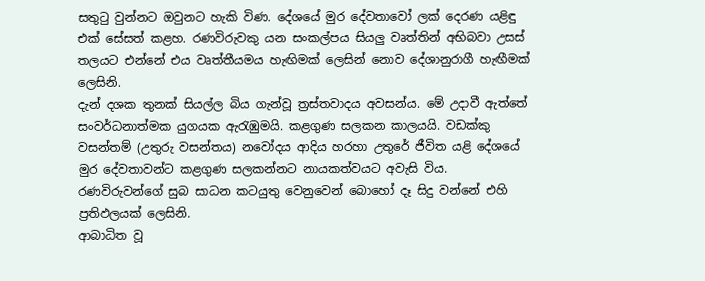සතුටු වුන්නට ඔවුනට හැකි විණ. දේශයේ මුර දේවතාවෝ ලක් දෙරණ යළිඳු එක් සේසත් කළහ. රණවිරුවකු යන සංකල්පය සියලු වෘත්තින් අභිබවා උසස් තලයට එන්නේ එය වෘත්තීයමය හැඟිමක් ලෙසින් නොව දේශානුරාගී හැඟීමක් ලෙසිනි.
දැන් දශක තුනක් සියල්ල බිය ගැන්වූ ත්‍රස්තවාදය අවසන්ය. මේ උදාවී ඇත්තේ සංවර්ධනාත්මක යුගයක ඇරැඹුමයි. කළගුණ සලකන කාලයයි. වඩක්කු වසන්තම් (උතුරු වසන්තය) නවෝදය ආදිය හරහා උතුරේ ජීවිත යළි දේශයේ මුර දේවතාවන්ට කළගුණ සලකන්නට නායකත්වයට අවැසි විය. රණවිරුවන්ගේ සුබ සාධන කටයුතු වෙනුවෙන් බොහෝ දෑ සිදු වන්නේ එහි ප්‍රතිඵලයක් ලෙසිනි.
ආබාධිත වූ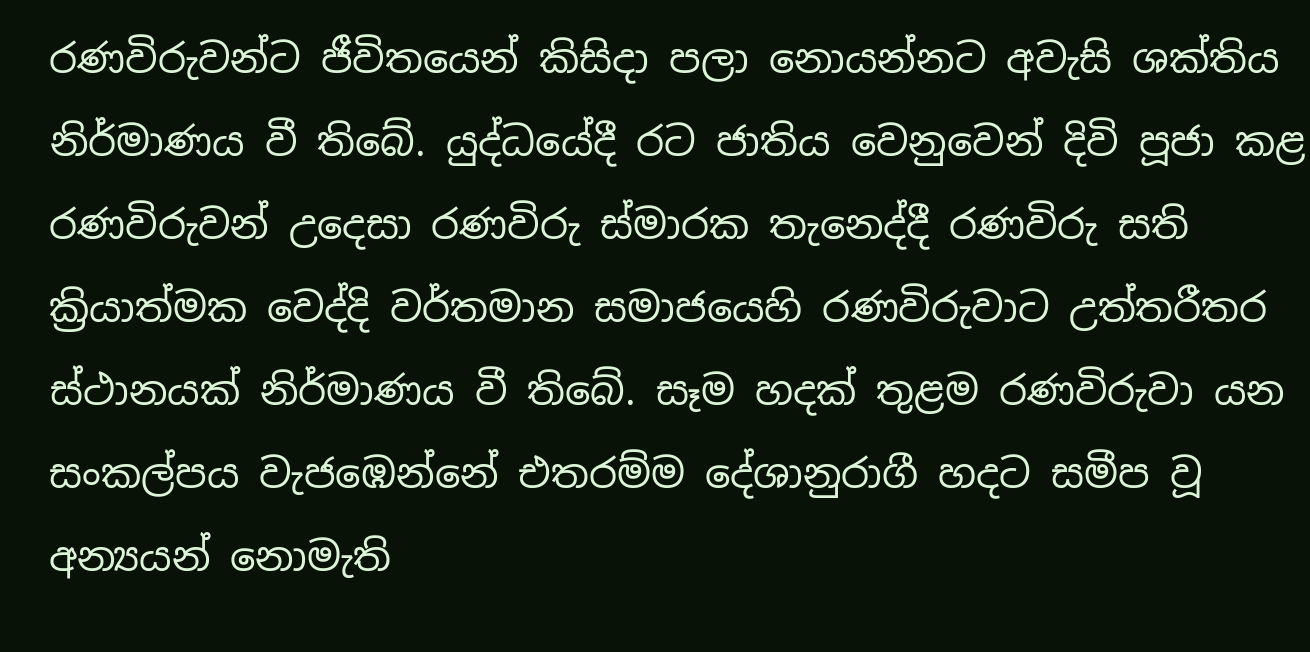රණවිරුවන්ට ජීවිතයෙන් කිසිදා පලා නොයන්නට අවැසි ශක්තිය නිර්මාණය වී තිබේ. යුද්ධයේදී රට ජාතිය වෙනුවෙන් දිවි පූජා කළ රණවිරුවන් උදෙසා රණවිරු ස්මාරක තැනෙද්දී රණවිරු සති ක්‍රියාත්මක වෙද්දි වර්තමාන සමාජයෙහි රණවිරුවාට උත්තරීතර ස්ථානයක් නිර්මාණය වී තිබේ. සෑම හදක් තුළම රණවිරුවා යන සංකල්පය වැජඹෙන්නේ එතරම්ම දේශානුරාගී හදට සමීප වූ අන්‍යයන් නොමැති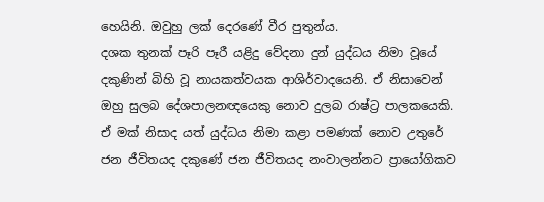හෙයිනි. ඔවුහු ලක් දෙරණේ වීර පුතුන්ය.
දශක තුනක් පෑරි පෑරී යළිදු වේදනා දුන් යුද්ධය නිමා වූයේ දකුණින් බිහි වූ නායකත්වයක ආශිර්වාදයෙනි. ඒ නිසාවෙන් ඔහු සුලබ දේශපාලනඥයෙකු නොව දුලබ රාෂ්ට්‍ර පාලකයෙකි. ඒ මක් නිසාද යත් යුද්ධය නිමා කළා පමණක් නොව උතුරේ ජන ජීවිතයද දකුණේ ජන ජීවිතයද නංවාලන්නට ප්‍රායෝගිකව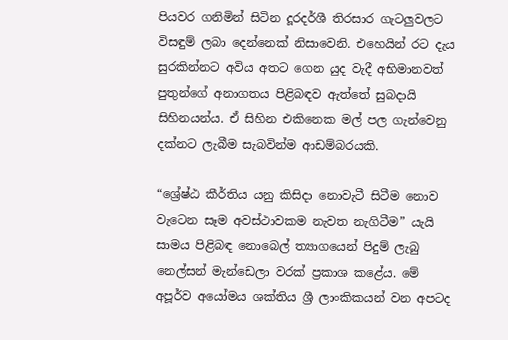පියවර ගනිමින් සිටින දූරදර්ශී තිරසාර ගැටලුවලට විසඳුම් ලබා දෙන්නෙක් නිසාවෙනි. එහෙයින් රට දැය සුරකින්නට අවිය අතට ගෙන යුද වැදී අභිමානවත් පුතුන්ගේ අනාගතය පිළිබඳව ඇත්තේ සුබදායි සිහිනයන්ය. ඒ සිහින එකිනෙක මල් පල ගැන්වෙනු දක්නට ලැබීම සැබවින්ම ආඩම්බරයකි.

“ශ්‍රේෂ්ඨ කීර්තිය යනු කිසිදා නොවැටී සිටීම නොව වැටෙන සෑම අවස්ථාවකම නැවත නැගිටීම” යැයි සාමය පිළිබඳ නොබෙල් ත්‍යාගයෙන් පිදුම් ලැබු නෙල්සන් මැන්ඩෙලා වරක් ප්‍රකාශ කළේය. මේ අපූර්ව අයෝමය ශක්තිය ශ්‍රී ලාංකිකයන් වන අපටද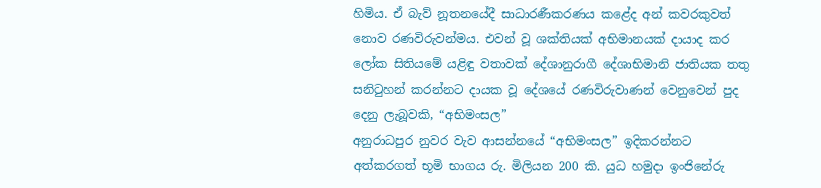හිමිය. ඒ බැව් නූතනයේදී සාධාරණීකරණය කළේද අන් කවරකුවත් නොව රණවිරුවන්මය. එවන් වූ ශක්තියක් අභිමානයක් දායාද කර ලෝක සිතියමේ යළිඳු වතාවක් දේශානුරාගී දේශාභිමානි ජාතියක තතු සනිටුහන් කරන්නට දායක වූ දේශයේ රණවිරුවාණන් වෙනුවෙන් පුද දෙනු ලැබූවකි, “අභිමංසල”
අනුරාධපුර නුවර වැව ආසන්නයේ “අභිමංසල” ඉදිකරන්නට අත්කරගත් භූමි භාගය රු. මිලියන 200 කි. යුධ හමුදා ඉංජිනේරු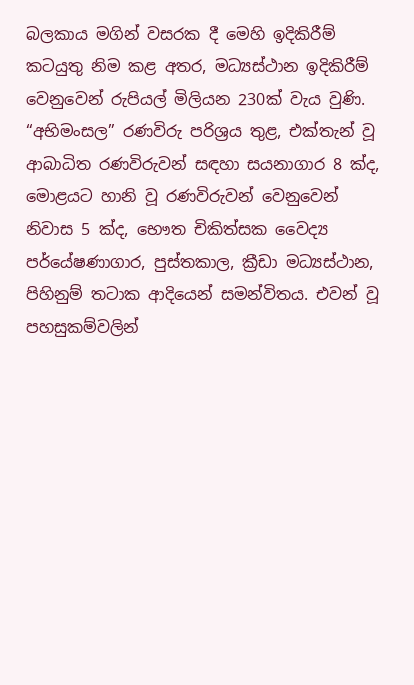බලකාය මගින් වසරක දී මෙහි ඉදිකිරීම් කටයුතු නිම කළ අතර, මධ්‍යස්ථාන ඉදිකිරීම් වෙනුවෙන් රුපියල් මිලියන 230ක් වැය වුණි.
“අභිමංසල” රණවිරු පරිශ්‍රය තුළ, එක්තැන් වූ ආබාධිත රණවිරුවන් සඳහා සයනාගාර 8 ක්ද, මොළයට හානි වූ රණවිරුවන් වෙනුවෙන් නිවාස 5 ක්ද, භෞත චිකිත්සක වෛද්‍ය පර්යේෂණාගාර, පුස්තකාල, ක්‍රීඩා මධ්‍යස්ථාන, පිහිනුම් තටාක ආදියෙන් සමන්විතය. එවන් වූ පහසුකම්වලින්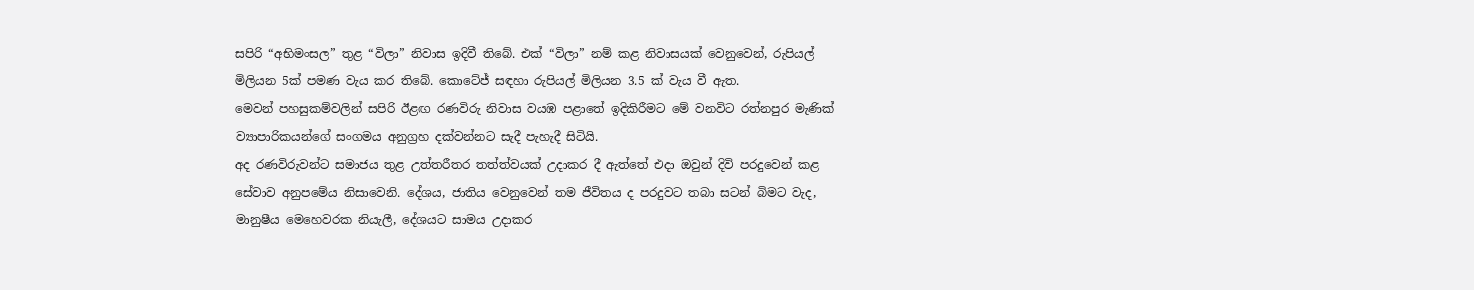සපිරි “අභිමංසල” තුළ “විලා” නිවාස ඉදිවී තිබේ. එක් “විලා” නම් කළ නිවාසයක් වෙනුවෙන්, රුපියල් මිලියන 5ක් පමණ වැය කර තිබේ. කොටේජ් සඳහා රුපියල් මිලියන 3.5 ක් වැය වී ඇත.
මෙවන් පහසුකම්වලින් සපිරි ඊළඟ රණවිරු නිවාස වයඹ පළාතේ ඉදිකිරීමට මේ වනවිට රත්නපුර මැණික් ව්‍යාපාරිකයන්ගේ සංගමය අනුග්‍රහ දක්වන්නට සැදී පැහැදී සිටියි.
අද රණවිරුවන්ට සමාජය තුළ උත්තරීතර තත්ත්වයක් උදාකර දී ඇත්තේ එදා ඔවුන් දිවි පරදුවෙන් කළ සේවාව අනුපමේය නිසාවෙනි. දේශය, ජාතිය වෙනුවෙන් තම ජීවිතය ද පරදුවට තබා සටන් බිමට වැද, මානුෂීය මෙහෙවරක නියැලී, දේශයට සාමය උදාකර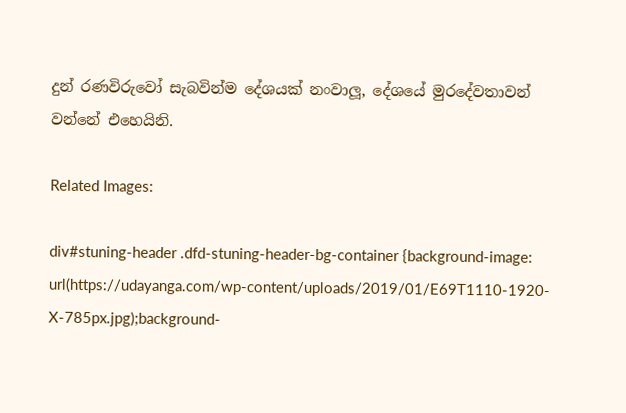දුන් රණවිරුවෝ සැබවින්ම දේශයක් නංවාලූ, දේශයේ මුරදේවතාවන් වන්නේ එහෙයිනි.

Related Images:

div#stuning-header .dfd-stuning-header-bg-container {background-image: url(https://udayanga.com/wp-content/uploads/2019/01/E69T1110-1920-X-785px.jpg);background-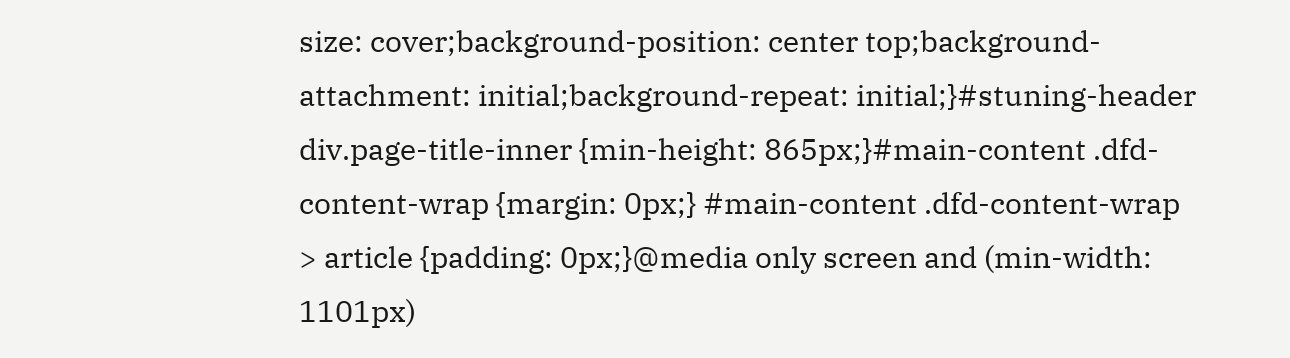size: cover;background-position: center top;background-attachment: initial;background-repeat: initial;}#stuning-header div.page-title-inner {min-height: 865px;}#main-content .dfd-content-wrap {margin: 0px;} #main-content .dfd-content-wrap > article {padding: 0px;}@media only screen and (min-width: 1101px)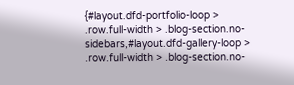{#layout.dfd-portfolio-loop > .row.full-width > .blog-section.no-sidebars,#layout.dfd-gallery-loop > .row.full-width > .blog-section.no-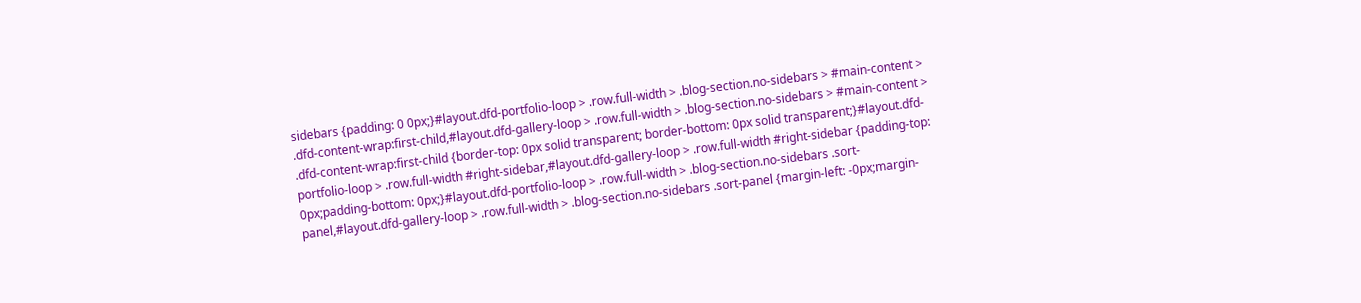sidebars {padding: 0 0px;}#layout.dfd-portfolio-loop > .row.full-width > .blog-section.no-sidebars > #main-content > .dfd-content-wrap:first-child,#layout.dfd-gallery-loop > .row.full-width > .blog-section.no-sidebars > #main-content > .dfd-content-wrap:first-child {border-top: 0px solid transparent; border-bottom: 0px solid transparent;}#layout.dfd-portfolio-loop > .row.full-width #right-sidebar,#layout.dfd-gallery-loop > .row.full-width #right-sidebar {padding-top: 0px;padding-bottom: 0px;}#layout.dfd-portfolio-loop > .row.full-width > .blog-section.no-sidebars .sort-panel,#layout.dfd-gallery-loop > .row.full-width > .blog-section.no-sidebars .sort-panel {margin-left: -0px;margin-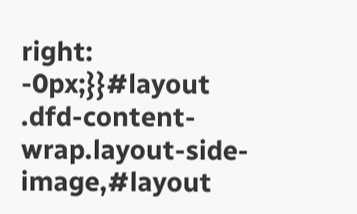right: -0px;}}#layout .dfd-content-wrap.layout-side-image,#layout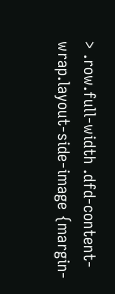> .row.full-width .dfd-content-wrap.layout-side-image {margin-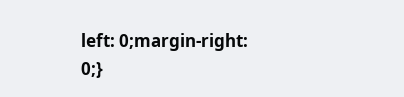left: 0;margin-right: 0;}